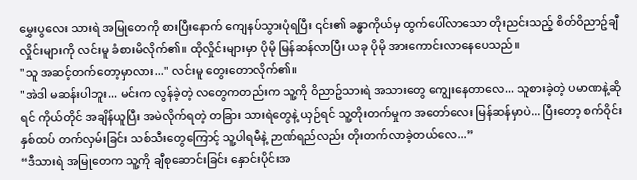မွှေးပွလေး သားရဲ အမြုတေကို စားပြီးနောက် ကျေနပ်သွားပုံရပြီး ၎င်း၏ ခန္ဓာကိုယ်မှ ထွက်ပေါ်လာသော တိုးညင်းသည့် စိတ်ဝိညာဥ်ချီ လှိုင်းများကို လင်းမူ ခံစားမိလိုက်၏။ ထိုလှိုင်းများမှာ ပိုမို မြန်ဆန်လာပြီး ယခု ပိုမို အားကောင်းလာနေပေသည်။
"သူ အဆင့်တက်တော့မှာလား..." လင်းမူ တွေးတောလိုက်၏။
"အဲဒါ မဆန်းပါဘူး... မင်းက လွန်ခဲ့တဲ့ လတွေကတည်းက သူ့ကို ဝိညာဥ်သားရဲ အသားတွေ ကျွေးနေတာလေ... သူစားခဲ့တဲ့ ပမာဏနဲ့ဆိုရင် ကိုယ်တိုင် အချိန်ယူပြီး အမဲလိုက်ရတဲ့ တခြား သားရဲတွေနဲ့ ယှဉ်ရင် သူ့တိုးတက်မှုက အတော်လေး မြန်ဆန်မှာပဲ... ပြီးတော့ စက်ဝိုင်းနှစ်ထပ် တက်လှမ်းခြင်း သစ်သီးတွေကြောင့် သူ့ပါရမီနဲ့ ဉာဏ်ရည်လည်း တိုးတက်လာခဲ့တယ်လေ...”
“ဒီသားရဲ အမြုတေက သူ့ကို ချီစုဆောင်းခြင်း နှောင်းပိုင်းအ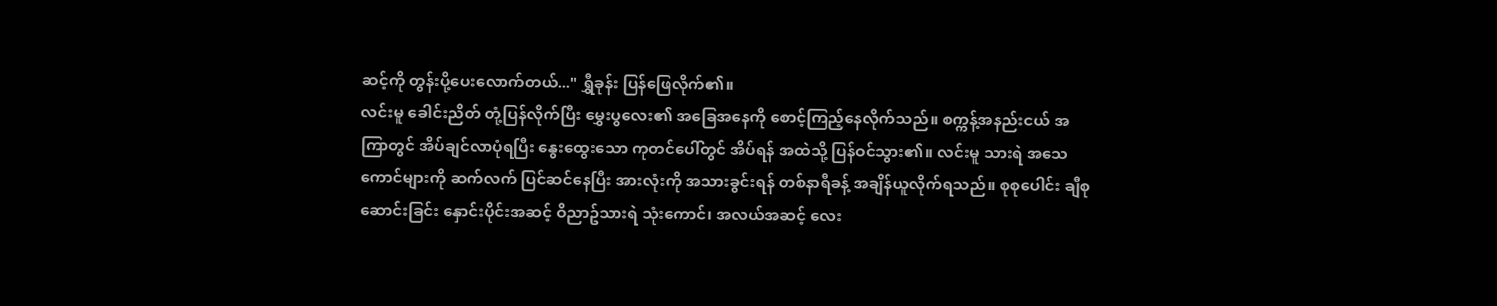ဆင့်ကို တွန်းပို့ပေးလောက်တယ်..." ရွှီခုန်း ပြန်ဖြေလိုက်၏။
လင်းမူ ခေါင်းညိတ် တုံ့ပြန်လိုက်ပြီး မွှေးပွလေး၏ အခြေအနေကို စောင့်ကြည့်နေလိုက်သည်။ စက္ကန့်အနည်းငယ် အကြာတွင် အိပ်ချင်လာပုံရပြီး နွေးထွေးသော ကုတင်ပေါ်တွင် အိပ်ရန် အထဲသို့ ပြန်ဝင်သွား၏။ လင်းမူ သားရဲ အသေကောင်များကို ဆက်လက် ပြင်ဆင်နေပြီး အားလုံးကို အသားခွင်းရန် တစ်နာရီခန့် အချိန်ယူလိုက်ရသည်။ စုစုပေါင်း ချီစုဆောင်းခြင်း နှောင်းပိုင်းအဆင့် ဝိညာဥ်သားရဲ သုံးကောင်၊ အလယ်အဆင့် လေး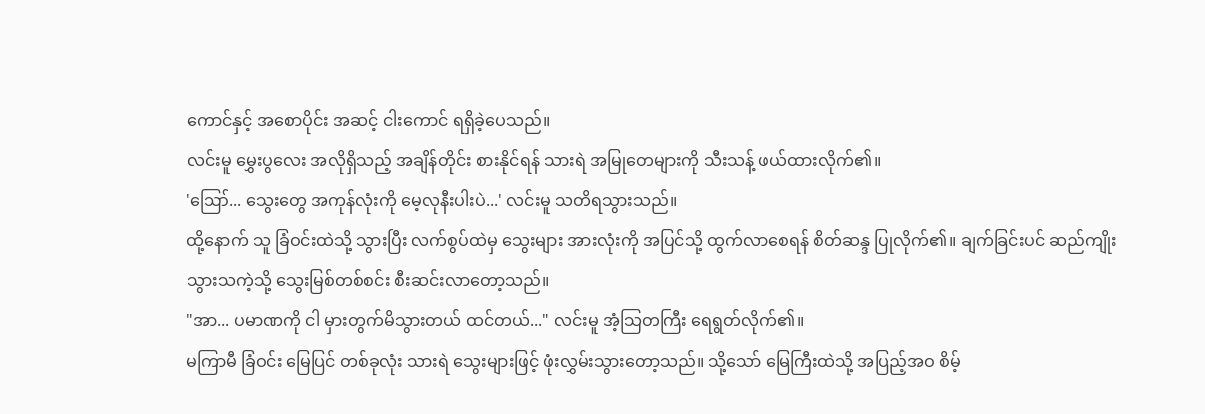ကောင်နှင့် အစောပိုင်း အဆင့် ငါးကောင် ရရှိခဲ့ပေသည်။
လင်းမူ မွှေးပွလေး အလိုရှိသည့် အချိန်တိုင်း စားနိုင်ရန် သားရဲ အမြုတေများကို သီးသန့် ဖယ်ထားလိုက်၏။
'ဪ... သွေးတွေ အကုန်လုံးကို မေ့လုနီးပါးပဲ...' လင်းမူ သတိရသွားသည်။
ထို့နောက် သူ ခြံဝင်းထဲသို့ သွားပြီး လက်စွပ်ထဲမှ သွေးများ အားလုံးကို အပြင်သို့ ထွက်လာစေရန် စိတ်ဆန္ဒ ပြုလိုက်၏။ ချက်ခြင်းပင် ဆည်ကျိုးသွားသကဲ့သို့ သွေးမြစ်တစ်စင်း စီးဆင်းလာတော့သည်။
"အာ... ပမာဏကို ငါ မှားတွက်မိသွားတယ် ထင်တယ်..." လင်းမူ အံ့သြတကြီး ရေရွတ်လိုက်၏။
မကြာမီ ခြံဝင်း မြေပြင် တစ်ခုလုံး သားရဲ သွေးများဖြင့် ဖုံးလွှမ်းသွားတော့သည်။ သို့သော် မြေကြီးထဲသို့ အပြည့်အဝ စိမ့်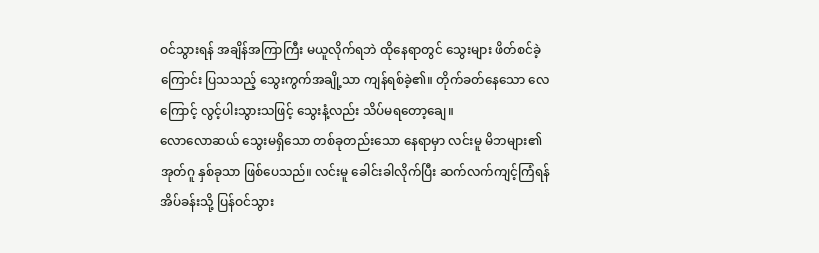ဝင်သွားရန် အချိန်အကြာကြီး မယူလိုက်ရဘဲ ထိုနေရာတွင် သွေးများ ဖိတ်စင်ခဲ့ကြောင်း ပြသသည့် သွေးကွက်အချို့သာ ကျန်ရစ်ခဲ့၏။ တိုက်ခတ်နေသော လေကြောင့် လွင့်ပါးသွားသဖြင့် သွေးနံ့လည်း သိပ်မရတော့ချေ။
လောလောဆယ် သွေးမရှိသော တစ်ခုတည်းသော နေရာမှာ လင်းမူ မိဘများ၏ အုတ်ဂူ နှစ်ခုသာ ဖြစ်ပေသည်။ လင်းမူ ခေါင်းခါလိုက်ပြီး ဆက်လက်ကျင့်ကြံရန် အိပ်ခန်းသို့ ပြန်ဝင်သွား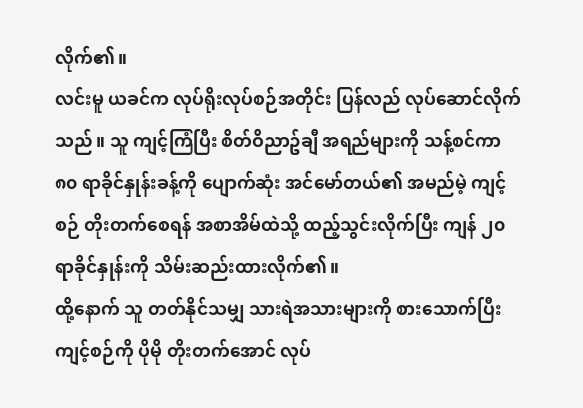လိုက်၏။
လင်းမူ ယခင်က လုပ်ရိုးလုပ်စဉ်အတိုင်း ပြန်လည် လုပ်ဆောင်လိုက်သည်။ သူ ကျင့်ကြံပြီး စိတ်ဝိညာဥ်ချီ အရည်များကို သန့်စင်ကာ ၈၀ ရာခိုင်နှုန်းခန့်ကို ပျောက်ဆုံး အင်မော်တယ်၏ အမည်မဲ့ ကျင့်စဉ် တိုးတက်စေရန် အစာအိမ်ထဲသို့ ထည့်သွင်းလိုက်ပြီး ကျန် ၂၀ ရာခိုင်နှုန်းကို သိမ်းဆည်းထားလိုက်၏။
ထို့နောက် သူ တတ်နိုင်သမျှ သားရဲအသားများကို စားသောက်ပြီး ကျင့်စဉ်ကို ပိုမို တိုးတက်အောင် လုပ်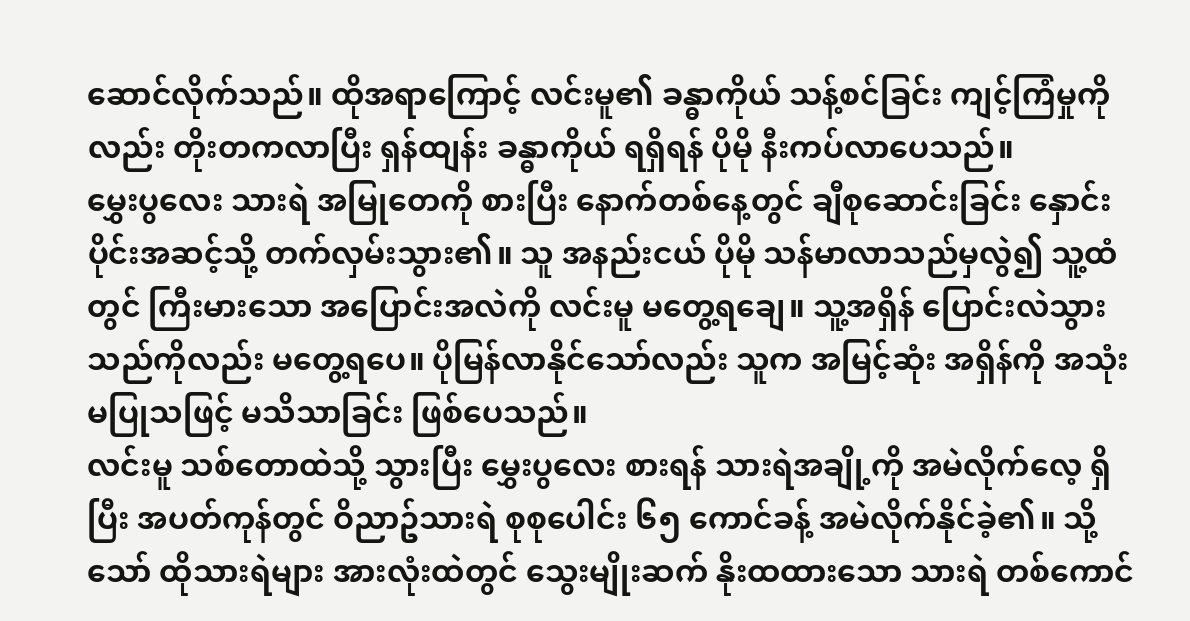ဆောင်လိုက်သည်။ ထိုအရာကြောင့် လင်းမူ၏ ခန္ဓာကိုယ် သန့်စင်ခြင်း ကျင့်ကြံမှုကိုလည်း တိုးတကလာပြီး ရှန်ထျန်း ခန္ဓာကိုယ် ရရှိရန် ပိုမို နီးကပ်လာပေသည်။
မွှေးပွလေး သားရဲ အမြုတေကို စားပြီး နောက်တစ်နေ့တွင် ချီစုဆောင်းခြင်း နှောင်းပိုင်းအဆင့်သို့ တက်လှမ်းသွား၏။ သူ အနည်းငယ် ပိုမို သန်မာလာသည်မှလွဲ၍ သူ့ထံတွင် ကြီးမားသော အပြောင်းအလဲကို လင်းမူ မတွေ့ရချေ။ သူ့အရှိန် ပြောင်းလဲသွားသည်ကိုလည်း မတွေ့ရပေ။ ပိုမြန်လာနိုင်သော်လည်း သူက အမြင့်ဆုံး အရှိန်ကို အသုံးမပြုသဖြင့် မသိသာခြင်း ဖြစ်ပေသည်။
လင်းမူ သစ်တောထဲသို့ သွားပြီး မွှေးပွလေး စားရန် သားရဲအချို့ကို အမဲလိုက်လေ့ ရှိပြီး အပတ်ကုန်တွင် ဝိညာဥ်သားရဲ စုစုပေါင်း ၆၅ ကောင်ခန့် အမဲလိုက်နိုင်ခဲ့၏။ သို့သော် ထိုသားရဲများ အားလုံးထဲတွင် သွေးမျိုးဆက် နိုးထထားသော သားရဲ တစ်ကောင်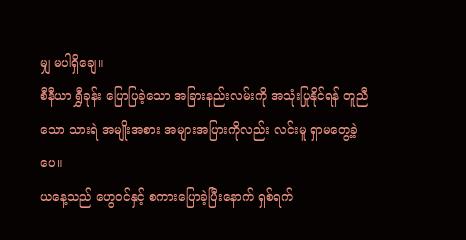မျှ မပါရှိချေ။
စီနီယာ ရွှီခုန်း ပြောပြခဲ့သော အခြားနည်းလမ်းကို အသုံးပြုနိုင်ရန် တူညီသော သားရဲ အမျိုးအစား အများအပြားကိုလည်း လင်းမူ ရှာမတွေ့ခဲ့ပေ။
ယနေ့သည် ဟွေဝင်နှင့် စကားပြောခဲ့ပြီးနောက် ရှစ်ရက်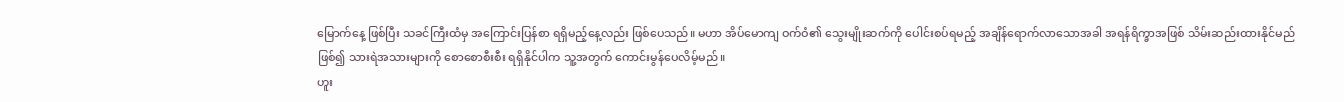မြောက်နေ့ ဖြစ်ပြီး သခင်ကြီးထံမှ အကြောင်းပြန်စာ ရရှိမည့်နေ့လည်း ဖြစ်ပေသည်။ မဟာ အိပ်မောကျ ဝက်ဝံ၏ သွေးမျိုးဆက်ကို ပေါင်းစပ်ရမည့် အချိန်ရောက်လာသောအခါ အရန်ရိက္ခာအဖြစ် သိမ်းဆည်းထားနိုင်မည် ဖြစ်၍ သားရဲအသားများကို စောစောစီးစီး ရရှိနိုင်ပါက သူ့အတွက် ကောင်းမွန်ပေလိမ့်မည်။
ဟူး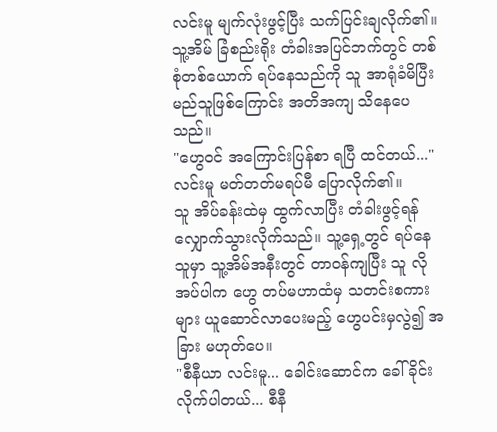လင်းမူ မျက်လုံးဖွင့်ပြီး သက်ပြင်းချလိုက်၏။ သူ့အိမ် ခြံစည်းရိုး တံခါးအပြင်ဘက်တွင် တစ်စုံတစ်ယောက် ရပ်နေသည်ကို သူ အာရုံခံမိပြီး မည်သူဖြစ်ကြောင်း အတိအကျ သိနေပေသည်။
"ဟွေဝင် အကြောင်းပြန်စာ ရပြီ ထင်တယ်..." လင်းမူ မတ်တတ်မရပ်မီ ပြောလိုက်၏။
သူ အိပ်ခန်းထဲမှ ထွက်လာပြီး တံခါးဖွင့်ရန် လျှောက်သွားလိုက်သည်။ သူ့ရှေ့တွင် ရပ်နေသူမှာ သူ့အိမ်အနီးတွင် တာဝန်ကျပြီး သူ လိုအပ်ပါက ဟွေ တပ်မဟာထံမှ သတင်းစကားများ ယူဆောင်လာပေးမည့် ဟွေပင်းမှလွဲ၍ အခြား မဟုတ်ပေ။
"စီနီယာ လင်းမူ... ခေါင်းဆောင်က ခေါ်ခိုင်းလိုက်ပါတယ်... စီနီ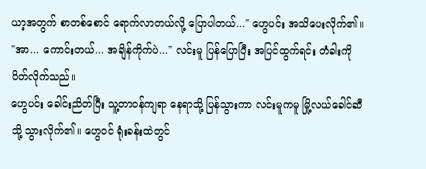ယာ့အတွက် စာတစ်စောင် ရောက်လာတယ်လို့ ပြောပါတယ်..." ဟွေပင်း အသိပေးလိုက်၏။
"အာ... ကောင်းတယ်... အချိန်ကိုက်ပဲ..." လင်းမူ ပြန်ပြောပြီး အပြင်ထွက်ရင်း တံခါးကို ပိတ်လိုက်သည်။
ဟွေပင်း ခေါင်းညိတ်ပြီး သူ့တာဝန်ကျရာ နေရာသို့ ပြန်သွားကာ လင်းမူကမူ မြို့လယ်ခေါင်ဆီသို့ သွားလိုက်၏။ ဟွေဝင် ရုံးခန်းထဲတွင်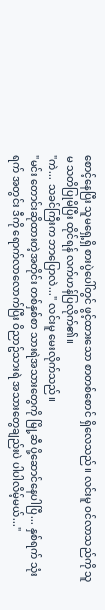စောင့်နေပြီး သူမရှေ့ရှိ စားပွဲပေါ်တွင် ဖွင့်ထားသော စာတစ်စောင် ရှိလေသည်။ လင်းမူ ဝင်လာသည်ကို သူမ သတိပြုမိပြီး ထိုင်ရန် လက်ဟန်ပြလိုက်၏။
"ကဲ... သခင်ကြီးက ဘာပြောလဲ..." လင်းမူ မေးလိုက်သည်။
"မင်း တောင်းဆိုထားတဲ့အတိုင်း တစ်နှစ်စာ သားရဲအသားတွေကို မြို့ဆီ ပို့ဆောင်နေပါပြီ... နှစ်ရက် သုံးရက် အတွင်း ဒီကို ရောက်လာလောက်ပြီး ဝိညာဥ်သားရဲ အသားတွေချည်းပဲ ပါပါလိမ့်မယ်..."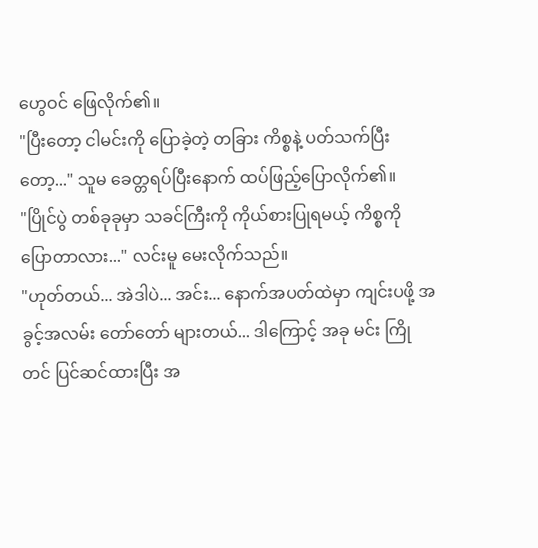ဟွေဝင် ဖြေလိုက်၏။
"ပြီးတော့ ငါမင်းကို ပြောခဲ့တဲ့ တခြား ကိစ္စနဲ့ ပတ်သက်ပြီးတော့..." သူမ ခေတ္တရပ်ပြီးနောက် ထပ်ဖြည့်ပြောလိုက်၏။
"ပြိုင်ပွဲ တစ်ခုခုမှာ သခင်ကြီးကို ကိုယ်စားပြုရမယ့် ကိစ္စကို ပြောတာလား..." လင်းမူ မေးလိုက်သည်။
"ဟုတ်တယ်... အဲဒါပဲ... အင်း... နောက်အပတ်ထဲမှာ ကျင်းပဖို့ အခွင့်အလမ်း တော်တော် များတယ်... ဒါကြောင့် အခု မင်း ကြိုတင် ပြင်ဆင်ထားပြီး အ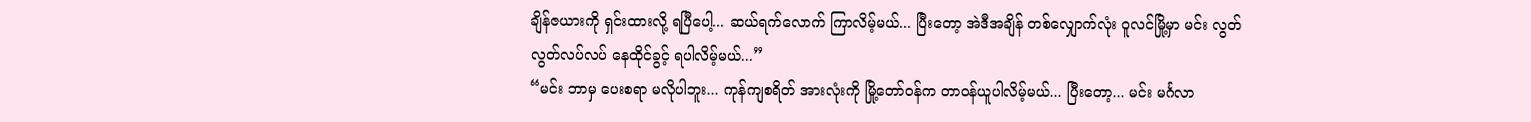ချိန်ဇယားကို ရှင်းထားလို့ ရပြီပေါ့... ဆယ်ရက်လောက် ကြာလိမ့်မယ်... ပြီးတော့ အဲဒီအချိန် တစ်လျှောက်လုံး ဝူလင်မြို့မှာ မင်း လွတ်လွတ်လပ်လပ် နေထိုင်ခွင့် ရပါလိမ့်မယ်...”
“မင်း ဘာမှ ပေးစရာ မလိုပါဘူး... ကုန်ကျစရိတ် အားလုံးကို မြို့တော်ဝန်က တာဝန်ယူပါလိမ့်မယ်... ပြီးတော့... မင်း မင်္ဂလာ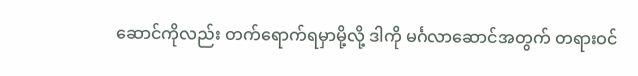ဆောင်ကိုလည်း တက်ရောက်ရမှာမို့လို့ ဒါကို မင်္ဂလာဆောင်အတွက် တရားဝင်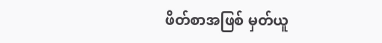ဖိတ်စာအဖြစ် မှတ်ယူ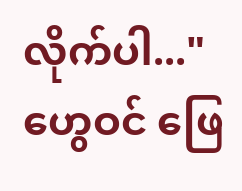လိုက်ပါ..." ဟွေဝင် ဖြေ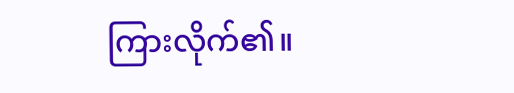ကြားလိုက်၏။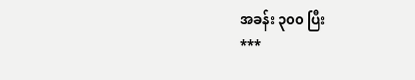အခန်း ၃၀၀ ပြီး
***